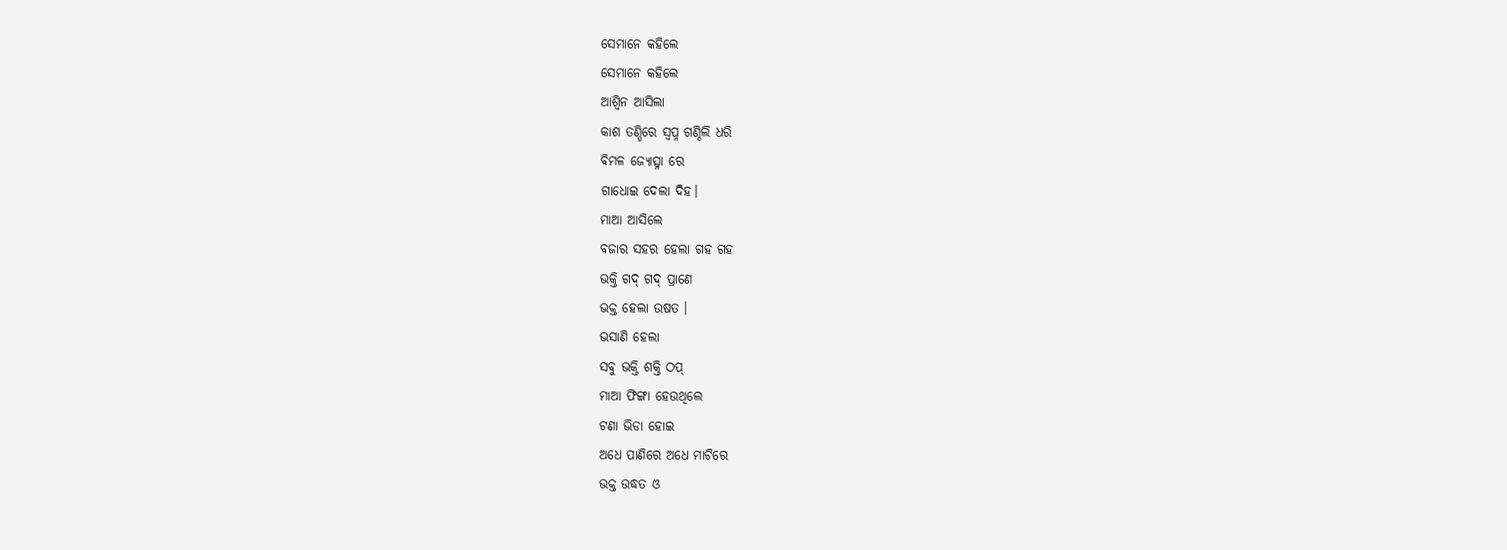ସେମାନେ କହିଲେ
ସେମାନେ କହିଲେ
ଆଶ୍ଵିନ ଆସିଲା
କାଶ ତଣ୍ଡିରେ ସ୍ୱପ୍ନ ଗଣ୍ଠିଲି ଧରି
ବିମଳ ଜ୍ୟୋତ୍ସ୍ନା ରେ
ଗାଧୋଇ ଦେଲା ଦିହ।
ମାଆ ଆସିଲେ
ବଜାର ସହର ହେଲା ଗହ ଗହ
ଭକ୍ତି ଗଦ୍ ଗଦ୍ ପ୍ରାଣେ
ଭକ୍ତ ହେଲା ଉଷତ ।
ଭସାଣି ହେଲା
ସବୁ ଭକ୍ତି ଶକ୍ତି ଠପ୍
ମାଆ ଫିଙ୍ଗା ହେଉଥିଲେ
ଟଣା ଭିଡା ହୋଇ
ଅଧେ ପାଣିରେ ଅଧେ ମାଟିରେ
ଭକ୍ତ ଉଦ୍ଧତ ଓ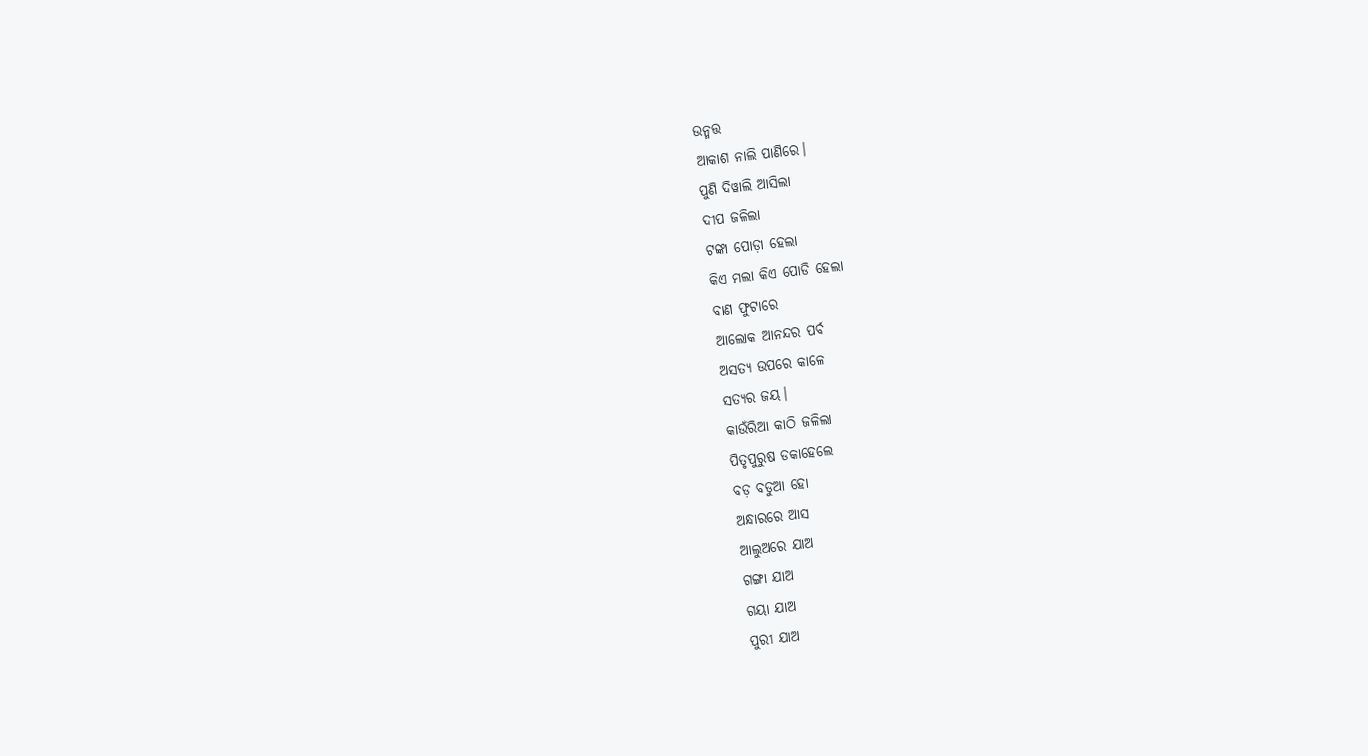ଉନ୍ମତ୍ତ
ଆକାଶ ନାଲି ପାଣିରେ।
ପୁଣି ଦିୱାଲି ଆସିଲା
ଦୀପ ଜଳିଲା
ଟଙ୍କା ପୋଡ଼ା ହେଲା
କିଏ ମଲା କିଏ ପୋଡି ହେଲା
ବାଣ ଫୁଟାରେ
ଆଲୋକ ଆନନ୍ଦର ପର୍ବ
ଅସତ୍ୟ ଉପରେ କାଳେ
ସତ୍ୟର ଜୟ।
କାଉଁରିଆ କାଠି ଜଳିଲା
ପିତୃପୁରୁଷ ଡକାହେଲେ
ବଡ଼ ବଡୁଆ ହୋ
ଅନ୍ଧାରରେ ଆସ
ଆଲୁଅରେ ଯାଅ
ଗଙ୍ଗା ଯାଅ
ଗୟା ଯାଅ
ପୁରୀ ଯାଅ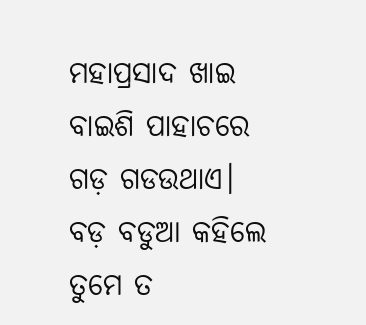ମହାପ୍ରସାଦ ଖାଇ
ବାଇଶି ପାହାଚରେ
ଗଡ଼ ଗଡଉଥାଏ।
ବଡ଼ ବଡୁଆ କହିଲେ
ତୁମେ ତ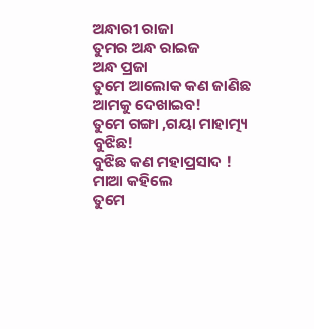ଅନ୍ଧାରୀ ରାଜା
ତୁମର ଅନ୍ଧ ରାଇଜ
ଅନ୍ଧ ପ୍ରଜା
ତୁମେ ଆଲୋକ କଣ ଜାଣିଛ
ଆମକୁ ଦେଖାଇବ!
ତୁମେ ଗଙ୍ଗା ,ଗୟା ମାହାତ୍ମ୍ୟ ବୁଝିଛ!
ବୁଝିଛ କଣ ମହାପ୍ରସାଦ !
ମାଆ କହିଲେ
ତୁମେ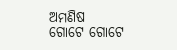ଅମଣିଷ
ଗୋଟେ ଗୋଟେ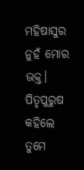ମହିଷାସୁର
ନୁହଁ ମୋର ଭକ୍ତ।
ପିତୃପୁରୁଷ କହିଲେ
ତୁମେ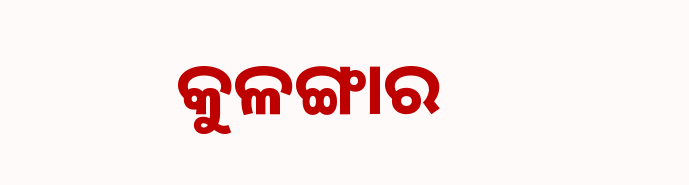କୁଳଙ୍ଗାର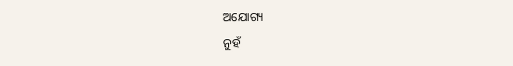ଅଯୋଗ୍ୟ
ନୁହଁ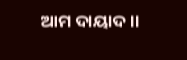ଆମ ଦାୟାଦ।।